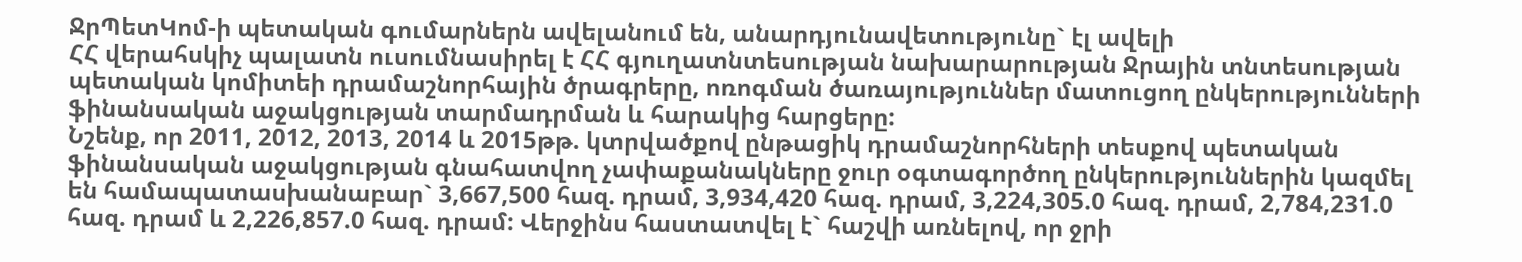ՋրՊետԿոմ-ի պետական գումարներն ավելանում են, անարդյունավետությունը` էլ ավելի
ՀՀ վերահսկիչ պալատն ուսումնասիրել է ՀՀ գյուղատնտեսության նախարարության Ջրային տնտեսության պետական կոմիտեի դրամաշնորհային ծրագրերը, ոռոգման ծառայություններ մատուցող ընկերությունների ֆինանսական աջակցության տարմադրման և հարակից հարցերը:
Նշենք, որ 2011, 2012, 2013, 2014 և 2015թթ. կտրվածքով ընթացիկ դրամաշնորհների տեսքով պետական ֆինանսական աջակցության գնահատվող չափաքանակները ջուր օգտագործող ընկերություններին կազմել են համապատասխանաբար` 3,667,500 հազ. դրամ, 3,934,420 հազ. դրամ, 3,224,305.0 հազ. դրամ, 2,784,231.0 հազ. դրամ և 2,226,857.0 հազ. դրամ: Վերջինս հաստատվել է` հաշվի առնելով, որ ջրի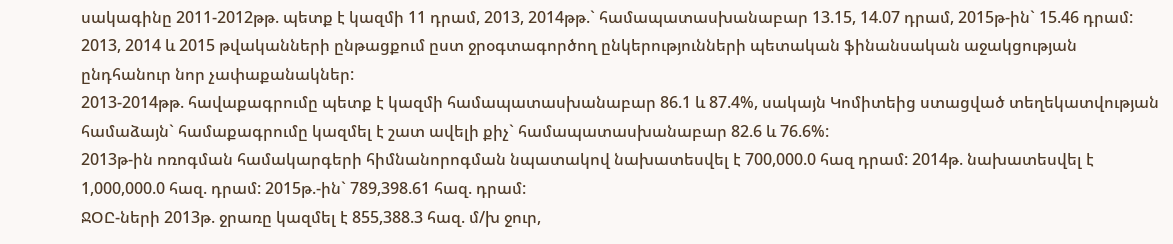սակագինը 2011-2012թթ. պետք է կազմի 11 դրամ, 2013, 2014թթ.` համապատասխանաբար 13.15, 14.07 դրամ, 2015թ-ին` 15.46 դրամ:
2013, 2014 և 2015 թվականների ընթացքում ըստ ջրօգտագործող ընկերությունների պետական ֆինանսական աջակցության ընդհանուր նոր չափաքանակներ:
2013-2014թթ. հավաքագրումը պետք է կազմի համապատասխանաբար 86.1 և 87.4%, սակայն Կոմիտեից ստացված տեղեկատվության համաձայն` համաքագրումը կազմել է շատ ավելի քիչ` համապատասխանաբար 82.6 և 76.6%:
2013թ-ին ոռոգման համակարգերի հիմնանորոգման նպատակով նախատեսվել է 700,000.0 հազ դրամ: 2014թ. նախատեսվել է 1,000,000.0 հազ. դրամ: 2015թ.-ին` 789,398.61 հազ. դրամ:
ՋՕԸ-ների 2013թ. ջրառը կազմել է 855,388.3 հազ. մ/խ ջուր,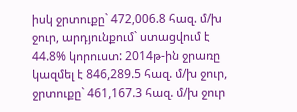իսկ ջրտուքը` 472,006.8 հազ. մ/խ ջուր, արդյունքում` ստացվում է 44.8% կորուստ: 2014թ-ին ջրառը կազմել է 846,289.5 հազ. մ/խ ջուր, ջրտուքը` 461,167.3 հազ. մ/խ ջուր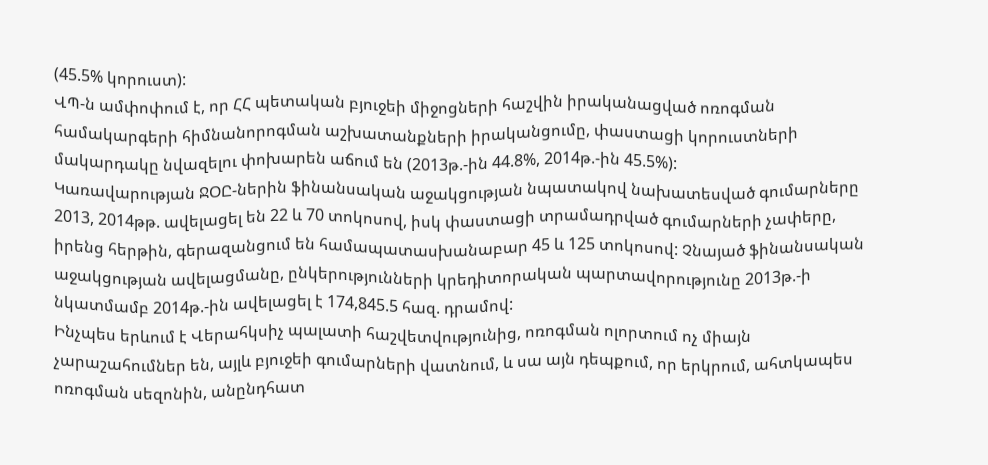(45.5% կորուստ):
ՎՊ-ն ամփոփում է, որ ՀՀ պետական բյուջեի միջոցների հաշվին իրականացված ոռոգման համակարգերի հիմնանորոգման աշխատանքների իրականցումը, փաստացի կորուստների մակարդակը նվազելու փոխարեն աճում են (2013թ.-ին 44.8%, 2014թ.-ին 45.5%):
Կառավարության ՋՕԸ-ներին ֆինանսական աջակցության նպատակով նախատեսված գումարները 2013, 2014թթ. ավելացել են 22 և 70 տոկոսով, իսկ փաստացի տրամադրված գումարների չափերը, իրենց հերթին, գերազանցում են համապատասխանաբար 45 և 125 տոկոսով: Չնայած ֆինանսական աջակցության ավելացմանը, ընկերությունների կրեդիտորական պարտավորությունը 2013թ.-ի նկատմամբ 2014թ.-ին ավելացել է 174,845.5 հազ. դրամով:
Ինչպես երևում է Վերահկսիչ պալատի հաշվետվությունից, ոռոգման ոլորտում ոչ միայն չարաշահումներ են, այլև բյուջեի գումարների վատնում, և սա այն դեպքում, որ երկրում, ահտկապես ոռոգման սեզոնին, անընդհատ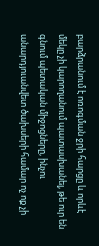բարձրանում է ոռոգման ջրի հարցը և որևէ մեկը չի կարողանում պատասխանել, թե ուր են գնում պետական միջոցները, ինչու անարդյուանվետ ծախսերի համար ոչ ոք չի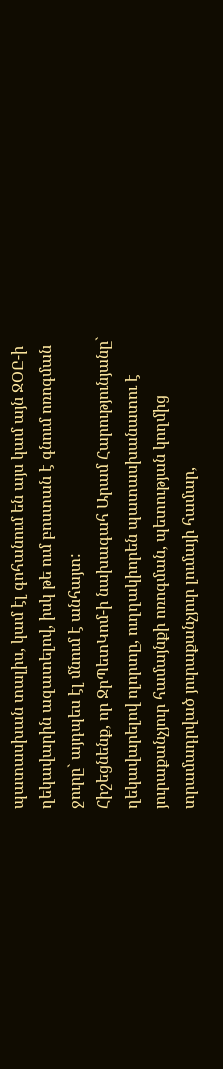պատասխան տալիս, կամ էլ գոհանում են այս կամ այն ՋՕԸ-ի ղեկավարին ազատելով, իսկ թե ում բոստան է գնում ոռոգման ջուրը` այդպես էլ մնում է անհայտ:
Հիշեցնենք, որ ՋրՊետԿոմ-ի նախագահ Արամ Հարությունյանը` ղեկավարելով ոլորտը, ուղղակիորեն պատասխանատու է յուրաքանչյուր համայնքի ոռոգման, պետության կողմից տրամադրված յուրաքանչյուր լումայի համար,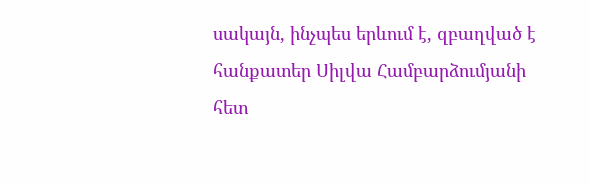սակայն, ինչպես երևում է, զբաղված է հանքատեր Սիլվա Համբարձումյանի հետ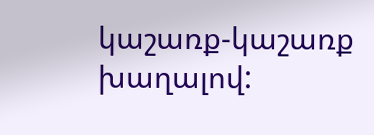կաշառք-կաշառք խաղալով: